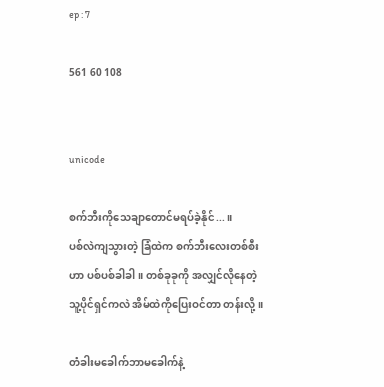ep : 7

561 60 108


unicode

စက်ဘီးကိုသေချာတောင်မရပ်ခဲ့နိုင်...။
ပစ်လဲကျသွားတဲ့ ခြံထဲက စက်ဘီးလေးတစ်စီး
ဟာ ပစ်ပစ်ခါခါ။ တစ်ခုခုကို အလျှင်လိုနေတဲ့
သူ့ပိုင်ရှင်ကလဲ အိမ်ထဲကိုပြေးဝင်တာ တန်းလို့။

တံခါးမခေါက်ဘာမခေါက်နဲ့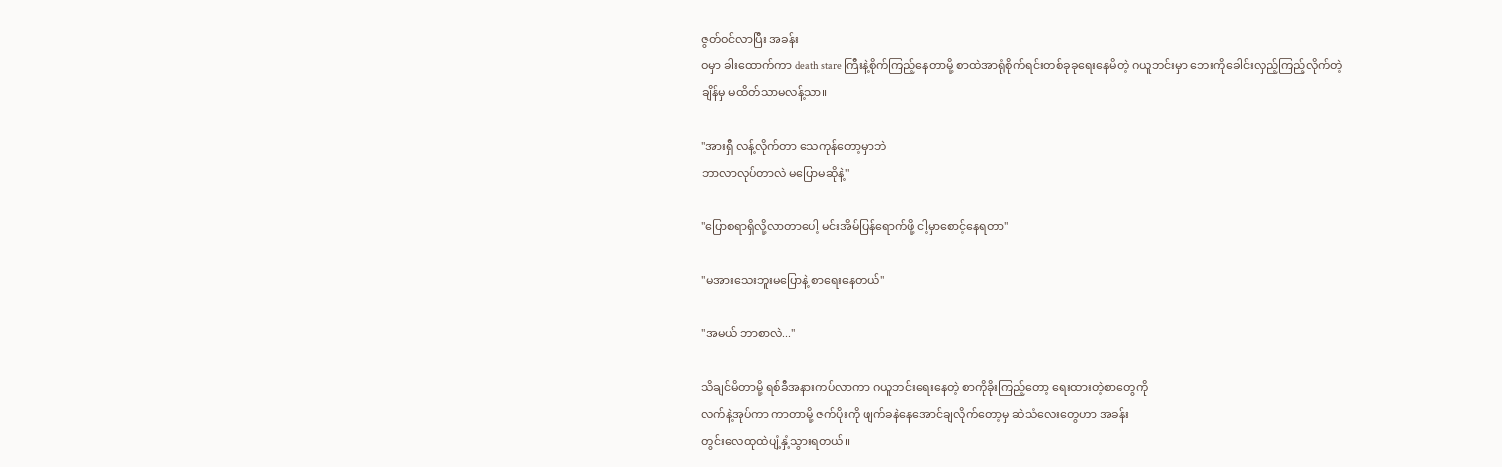ဇွတ်ဝင်လာပြီး အခန်း
ဝမှာ ခါးထောက်ကာ death stare ကြီးနဲ့စိုက်ကြည့်နေတာမို့ စာထဲအာရုံစိုက်ရင်းတစ်ခုခုရေးနေမိတဲ့ ဂယူဘင်းမှာ ဘေးကိုခေါင်းလှည့်ကြည့်လိုက်တဲ့
ချိန်မှ မထိတ်သာမလန့်သာ။

"အားရှီ လန့်လိုက်တာ သေကုန်တော့မှာဘဲ
ဘာလာလုပ်တာလဲ မပြောမဆိုနဲ့"

"ပြောစရာရှိလို့လာတာပေါ့ မင်းအိမ်ပြန်ရောက်ဖို့ ငါ့မှာစောင့်နေရတာ"

"မအားသေးဘူးမပြောနဲ့ စာရေးနေတယ်"

"အမယ် ဘာစာလဲ..."

သိချင်မိတာမို့ ရစ်ခီအနားကပ်လာကာ ဂယူဘင်းရေးနေတဲ့ စာကိုခိုးကြည့်တော့ ရေးထားတဲ့စာတွေကို
လက်နဲ့အုပ်ကာ ကာတာမို့ ဇက်ပိုးကို ဖျက်ခနဲနေအောင်ချလိုက်တော့မှ ဆဲသံလေးတွေဟာ အခန်း
တွင်းလေထုထဲပျံ့နှံ့သွားရတယ်။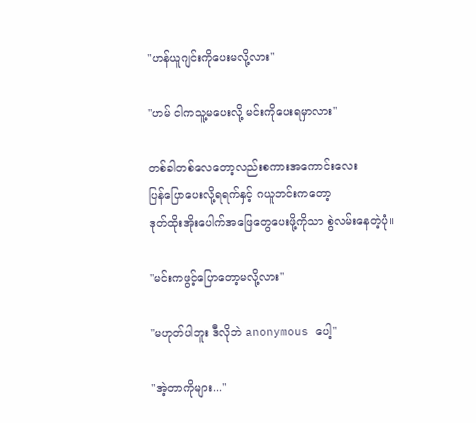"ဟန်ယူဂျင်းကိုပေးမလို့လား"

"ဟမ် ငါကသူ့မပေးလို့ မင်းကိုပေးရမှာလား"

တစ်ခါတစ်လေတော့လည်းစကားအကောင်းလေး
ပြန်ပြောပေးလို့ရရက်နှင့် ဂယူဘင်းကတော့
ဒုတ်ထိုးအိုးပေါက်အဖြေတွေပေးဖို့ကိုသာ စွဲလမ်းနေတဲ့ပုံ။

"မင်းကဖွင့်ပြောတော့မလို့လား"

"မဟုတ်ပါဘူး ဒီလိုဘဲ anonymous ပေါ့"

"အဲ့တာကိုများ..."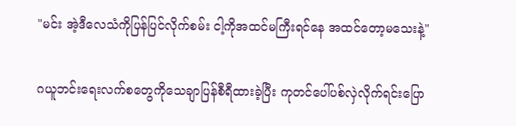"မင်း အဲ့ဒီလေသံကိုပြန်ပြင်လိုက်စမ်း ငါ့ကိုအထင်မကြီးရင်နေ အထင်တော့မသေးနဲ့"

ဂယူဘင်းရေးလက်စတွေကိုသေချာပြန်စီရီထားခဲ့ပြီး ကုတင်ပေါ်ပစ်လှဲလိုက်ရင်းပြော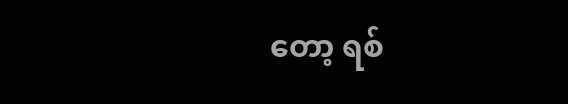တော့ ရစ်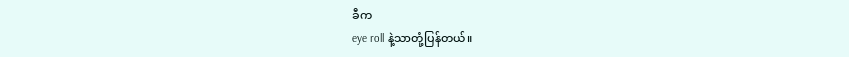ခီက
eye roll နဲ့သာတုံ့ပြန်တယ်။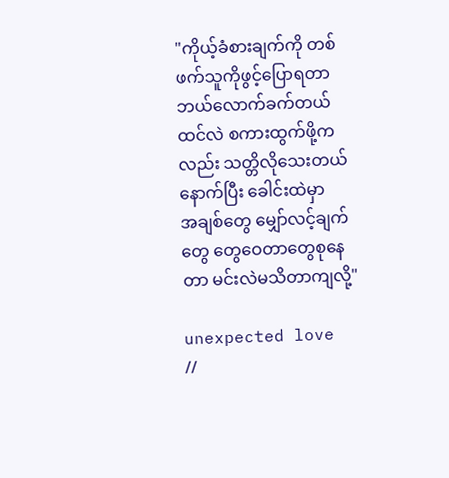"ကိုယ့်ခံစားချက်ကို တစ်ဖက်သူကိုဖွင့်ပြောရတာဘယ်လောက်ခက်တယ်ထင်လဲ စကားထွက်ဖို့က
လည်း သတ္တိလိုသေးတယ် နောက်ပြီး ခေါင်းထဲမှာ
အချစ်တွေ မျှော်လင့်ချက်တွေ တွေဝေတာတွေစုနေတာ မင်းလဲမသိတာကျလို့"

unexpected love //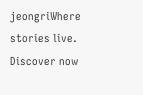jeongriWhere stories live. Discover now